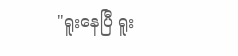"ရူးနေပြီ ရူး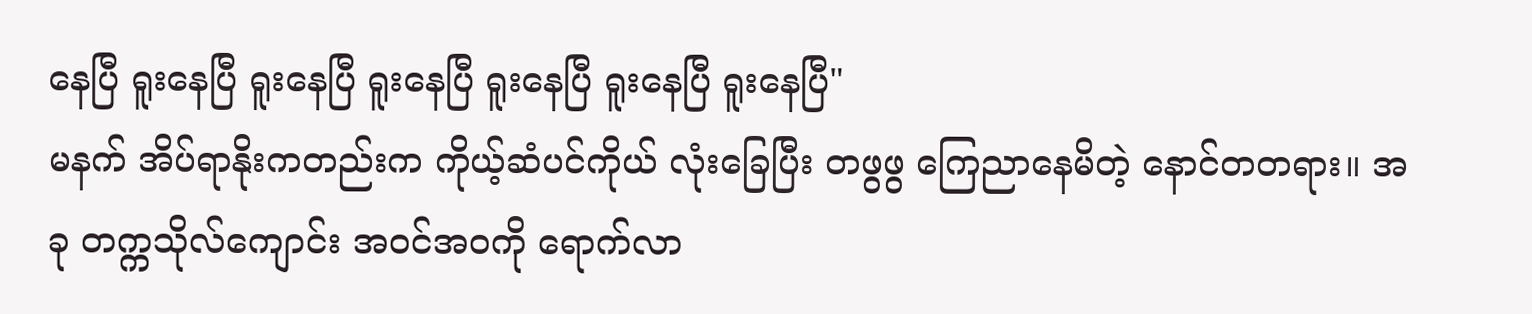နေပြီ ရူးနေပြီ ရူးနေပြီ ရူးနေပြီ ရူးနေပြီ ရူးနေပြီ ရူးနေပြီ"
မနက် အိပ်ရာနိုးကတည်းက ကိုယ့်ဆံပင်ကိုယ် လုံးခြေပြီး တဖွဖွ ကြေညာနေမိတဲ့ နောင်တတရား။ အခု တက္ကသိုလ်ကျောင်း အဝင်အဝကို ရောက်လာ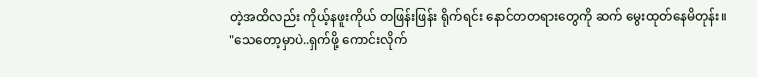တဲ့အထိလည်း ကိုယ့်နဖူးကိုယ် တဖြန်းဖြန်း ရိုက်ရင်း နောင်တတရားတွေကို ဆက် မွေးထုတ်နေမိတုန်း။
"သေတော့မှာပဲ..ရှက်ဖို့ ကောင်းလိုက်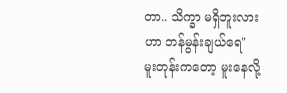တာ.. သိက္ခာ မရှိဘူးလားဟာ ဘန်မွန်းချယ်ရေ"
မူးတုန်းကတော့ မူးနေလို့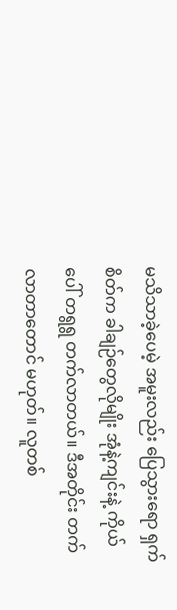မသိသာခဲ့ပေမဲ့ အမူးလည်း ပြေသွားရော ရှက်စိတ်က ခါချဉ်တွေလိုမျိုး အုံနဲ့ကျင်းနဲ့ ကိုယ်ပေါ် တရွရွ တက်လာတယ်။ ဒီအတိုင်း တက်လာတာတောင် မဟုတ်။ လူတစ်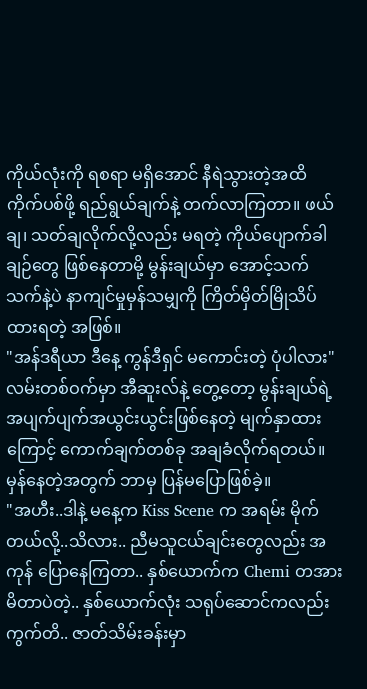ကိုယ်လုံးကို ရစရာ မရှိအောင် နီရဲသွားတဲ့အထိ ကိုက်ပစ်ဖို့ ရည်ရွယ်ချက်နဲ့ တက်လာကြတာ။ ဖယ်ချ၊ သတ်ချလိုက်လို့လည်း မရတဲ့ ကိုယ်ပျောက်ခါချဉ်တွေ ဖြစ်နေတာမို့ မွန်းချယ်မှာ အောင့်သက်သက်နဲ့ပဲ နာကျင်မှုမှန်သမျှကို ကြိတ်မှိတ်မြိုသိပ်ထားရတဲ့ အဖြစ်။
"အန်ဒရီယာ ဒီနေ့ ကွန်ဒီရှင် မကောင်းတဲ့ ပုံပါလား"
လမ်းတစ်ဝက်မှာ အီဆူးလ်နဲ့ တွေ့တော့ မွန်းချယ်ရဲ့အပျက်ပျက်အယွင်းယွင်းဖြစ်နေတဲ့ မျက်နှာထားကြောင့် ကောက်ချက်တစ်ခု အချခံလိုက်ရတယ်။ မှန်နေတဲ့အတွက် ဘာမှ ပြန်မပြောဖြစ်ခဲ့။
"အဟီး..ဒါနဲ့ မနေ့က Kiss Scene က အရမ်း မိုက်တယ်လို့..သိလား.. ညီမသူငယ်ချင်းတွေလည်း အကုန် ပြောနေကြတာ.. နှစ်ယောက်က Chemi တအား မိတာပဲတဲ့.. နှစ်ယောက်လုံး သရုပ်ဆောင်ကလည်း ကွက်တိ.. ဇာတ်သိမ်းခန်းမှာ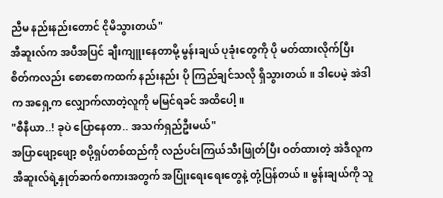ညီမ နည်းနည်းတောင် ငိုမိသွားတယ်"
အီဆူးလ်က အပီအပြင် ချီးကျူးနေတာမို့ မွန်းချယ် ပုခုံးတွေကို ပို မတ်ထားလိုက်ပြီး စိတ်ကလည်း စောစောကထက် နည်းနည်း ပို ကြည်ချင်သလို ရှိသွားတယ်။ ဒါပေမဲ့ အဲဒါက အရှေ့က လျှောက်လာတဲ့လူကို မမြင်ရခင် အထိပေါ့။
"စီနီယာ..! ခုပဲ ပြောနေတာ.. အသက်ရှည်ဦးမယ်"
အပြာဖျော့ဖျော့ စပို့ရှပ်တစ်ထည်ကို လည်ပင်းကြယ်သီးဖြုတ်ပြီး ဝတ်ထားတဲ့ အဲဒီလူက အီဆူးလ်ရဲ့နှုတ်ဆက်စကားအတွက် အပြုံးရေးရေးတွေနဲ့ တုံ့ပြန်တယ်။ မွန်းချယ်ကို သူ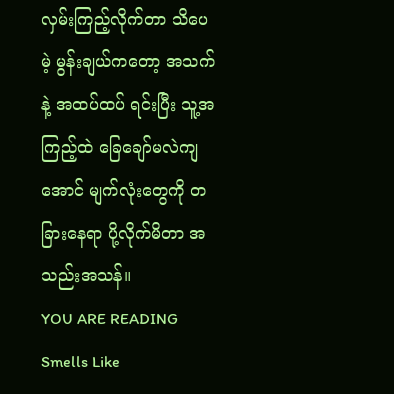လှမ်းကြည့်လိုက်တာ သိပေမဲ့ မွန်းချယ်ကတော့ အသက်နဲ့ အထပ်ထပ် ရင်းပြီး သူ့အကြည့်ထဲ ခြေချော်မလဲကျအောင် မျက်လုံးတွေကို တခြားနေရာ ပို့လိုက်မိတာ အသည်းအသန်။
YOU ARE READING
Smells Like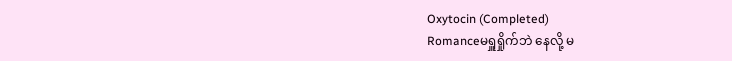Oxytocin (Completed)
Romanceမရှူရှိုက်ဘဲ နေလို့ မ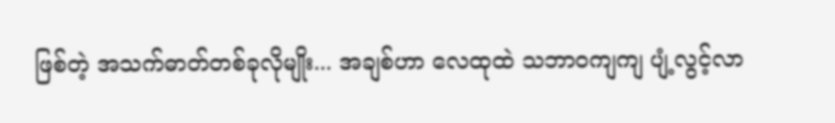ဖြစ်တဲ့ အသက်ဓာတ်တစ်ခုလိုမျိုး... အချစ်ဟာ လေထုထဲ သဘာဝကျကျ ပျံ့လွင့်လာ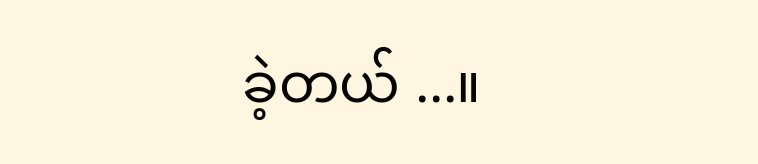ခဲ့တယ် ...။